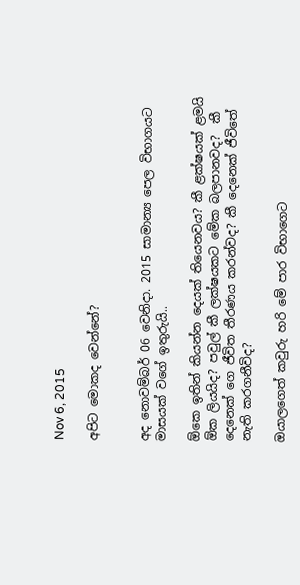Nov 6, 2015

අපිට මොකද වෙන්නේ?


අද නොවම්බර් 06 වෙනිදා. 2015 සාමාන්‍ය පෙල විභාගයට මාසයක් වගේ ඉතුරුයි..

ඕකෙ ඉතින් කියන්න දෙයක් තියෙනවය? කී ළක්ෂයක් ළමයි ඕක ලියයිද? පවුල් කී ලක්ෂයකට මේක බලපානවද?  කී දෙනෙක් ගෙ ජීවිත තීරණය කරන්වද? කී දෙනෙක් ජීවිතේ නැති කරගනීවිද?

ඔයාලගෙත් කවුරු හරි මේ පාර විභාගෙට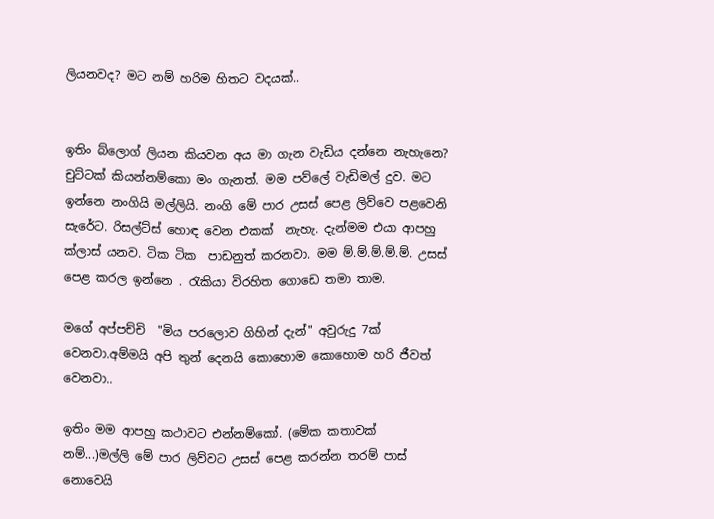ලියනවද? මට නම් හරිම හිතට වදයක්..


ඉතිං බ්ලොග් ලියන කියවන අය මා ගැන වැඩිය දන්නෙ නැහැනෙ? චුට්ටක් කියන්නම්කො මං ගැනත්. මම පව්ලේ වැඩිමල් දුව. මට ඉන්නෙ නංගියි මල්ලියි. නංගි මේ පාර උසස් පෙළ ලිව්වෙ පළවෙනි සැරේට. රිසල්ට්ස් හොඳ වෙන එකක්  නැහැ. දැන්මම එයා ආපහු ක්ලාස් යනව. ටික ටික  පාඩනුත් කරනවා. මම ම්.ම්.ම්.ම්.ම්. උසස් පෙළ කරල ඉන්නෙ . රැකියා විරහිත ගොඩෙ තමා තාම.

මගේ අප්පච්චි  "මිය පරලොව ගිහින් දැන්" අවුරුදු 7ක් වෙනවා.අම්මයි අපි තුන් දෙනයි කොහොම කොහොම හරි ජීවත් වෙනවා..

ඉතිං මම ආපහු කථාවට එන්නම්කෝ. (මේක කතාවක් නම්...)මල්ලි මේ පාර ලිව්වට උසස් පෙළ කරන්න තරම් පාස් නොවෙයි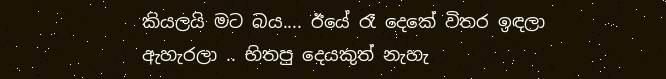කියලයි මට බය.... ඊයේ රෑ දෙකේ විතර ඉඳලා ඇහැරලා .. හිතපු දෙයකුත් නැහැ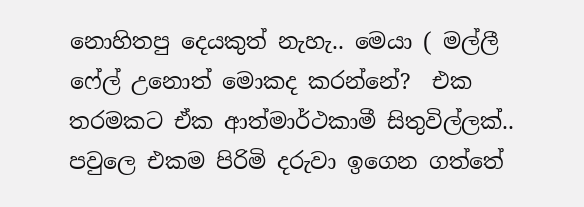නොහිතපු දෙයකුත් නැහැ.. මෙයා ( මල්ලී ෆේල් උනොත් මොකද කරන්නේ?  එක තරමකට ඒක ආත්මාර්ථකාමී සිතුවිල්ලක්.. පවුලෙ එකම පිරිමි දරුවා ඉගෙන ගත්තේ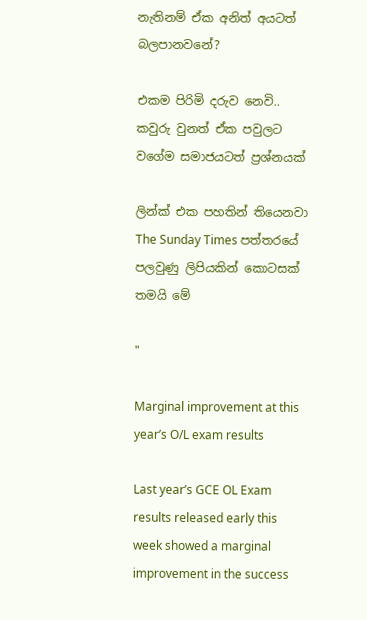නැතිනම් ඒක අනිත් අයටත් බලපානවනේ?

එකම පිරිමි දරුව නෙවි.. කවුරු වුනත් ඒක පවුලට වගේම සමාජයටත් ප්‍රශ්නයක්

ලින්ක් එක පහතින් තියෙනවා
The Sunday Times පත්තරයේ පලවුණු ලිපියකින් කොටසක් තමයි මේ

"

Marginal improvement at this year’s O/L exam results

Last year’s GCE OL Exam results released early this week showed a marginal improvement in the success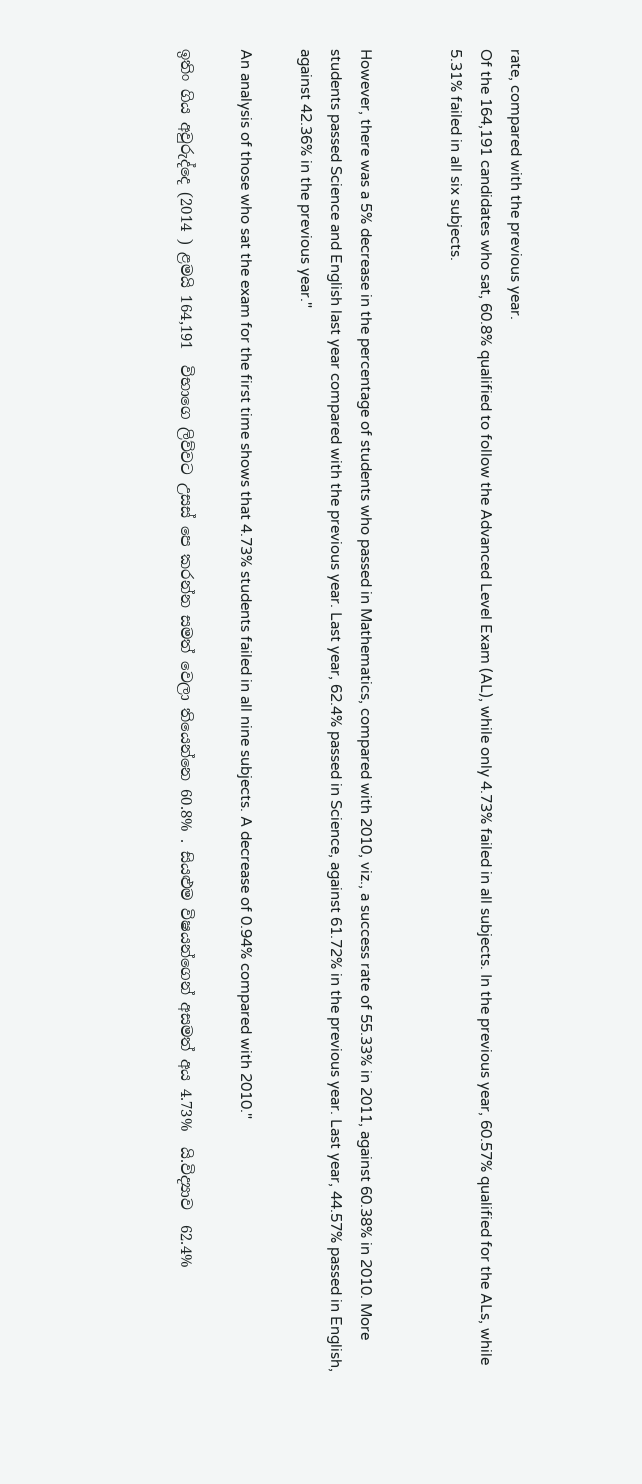rate, compared with the previous year.
Of the 164,191 candidates who sat, 60.8% qualified to follow the Advanced Level Exam (AL), while only 4.73% failed in all subjects. In the previous year, 60.57% qualified for the ALs, while 5.31% failed in all six subjects.


However, there was a 5% decrease in the percentage of students who passed in Mathematics, compared with 2010, viz., a success rate of 55.33% in 2011, against 60.38% in 2010. More students passed Science and English last year compared with the previous year. Last year, 62.4% passed in Science, against 61.72% in the previous year. Last year, 44.57% passed in English, against 42.36% in the previous year."

An analysis of those who sat the exam for the first time shows that 4.73% students failed in all nine subjects. A decrease of 0.94% compared with 2010."

ඉතිං ගිය අවුරුද්දෙ (2014 ) ළමයි 164,191  විභාගෙ ලිව්වට උසස් පෙ කරන්න සමත් වෙලා තියෙන්නෙ 60.8% . සියළුම විෂයන්ගෙන් අසමත් අය 4.73%  යි.විද්‍යාව  62.4%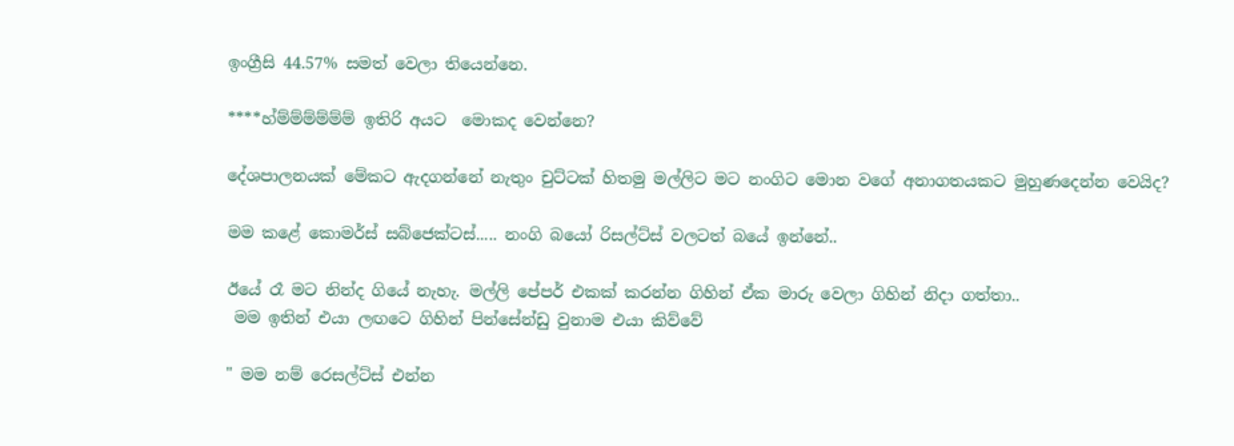ඉංග්‍රීසි 44.57% සමත් වෙලා තියෙන්නෙ.

****හ්ම්ම්ම්ම්ම්ම් ඉතිරි අයට  මොකද වෙන්නෙ?

දේශපාලනයක් මේකට ඇදගන්නේ නැතුං චුට්ටක් හිතමු මල්ලිට මට නංගිට මොන වගේ අනාගතයකට මුහුණදෙන්න වෙයිද?

මම කළේ කොමර්ස් සබ්ජෙක්ටස්..... නංගි බයෝ රිසල්ට්ස් වලටත් බයේ ඉන්නේ..

ඊයේ රෑ මට නින්ද ගියේ නැහැ. මල්ලි පේපර් එකක් කරන්න ගිහින් ඒක මාරු වෙලා ගිහින් නිදා ගත්තා..
 මම ඉතින් එයා ලඟටෙ ගිහින් පින්සේන්ඩු වුනාම එයා කිව්වේ

" මම නම් රෙසල්ට්ස් එන්න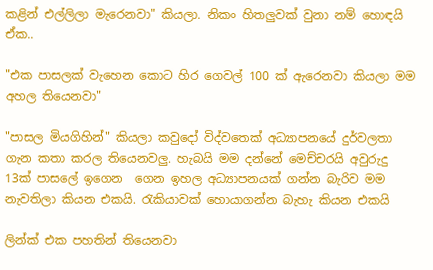කළින් එල්ලිලා මැරෙනවා" කියලා. නිකං හිතලුවක් වුනා නම් හොඳයි ඒක..

"එක පාසලක් වැහෙන කොට හිර ගෙවල් 100 ක් ඇරෙනවා කියලා මම අහල තියෙනවා"

"පාසල මියගිහින්" කියලා කවුදෝ විද්වතෙක් අධ්‍යාපනයේ දුර්වලතා ගැන කතා කරල තියෙනවලු. හැබයි මම දන්නේ මෙච්චරයි අවුරුදු 13ක් පාසලේ ඉගෙන  ගෙන ඉහල අධ්‍යාපනයක් ගන්න බැරිව මම  නැවතිලා කියන එකයි. රැකියාවක් හොයාගන්න බැහැ කියන එකයි

ලින්ක් එක පහතින් තියෙනවා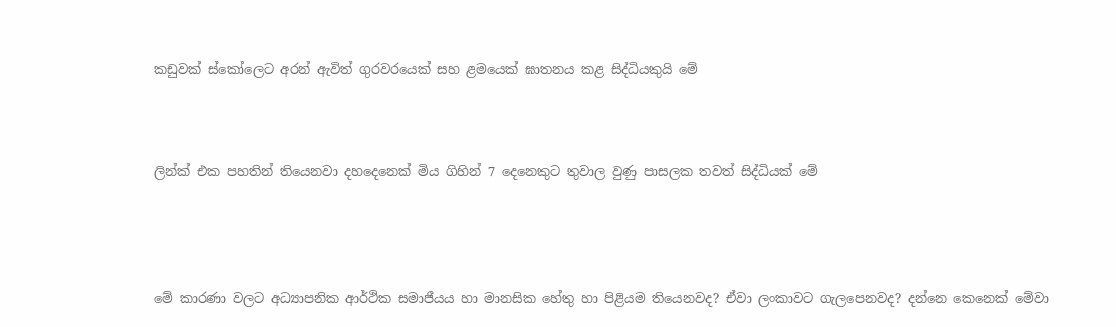කඩුවක් ස්කෝලෙට අරන් ඇවිත් ගුරවරයෙක් සහ ළමයෙක් ඝාතනය කළ සිද්ධියකුයි මේ



ලින්ක් එක පහතින් තියෙනවා දහදෙනෙක් මිය ගිහින් 7 දෙනෙකුට තුවාල වුණු පාසලක තවත් සිද්ධියක් මේ




මේ කාරණා වලට අධ්‍යාපනික ආර්ථික සමාජීයය හා මානසික හේතු හා පිළියම තියෙනවද? ඒවා ලංකාවට ගැලපෙනවද? දන්නෙ කෙනෙක් මේවා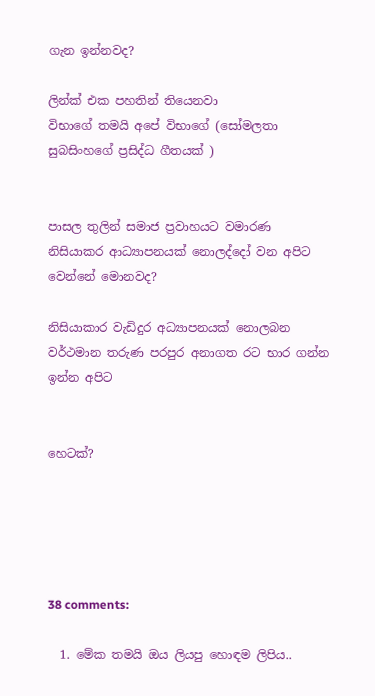ගැන ඉන්නවද?

ලින්ක් එක පහතින් තියෙනවා
විභාගේ තමයි අපේ විභාගේ (සෝමලතා සුබසිංහගේ ප්‍රසිද්ධ ගීතයක් )


පාසල තුලින් සමාජ ප්‍රවාහයට වමාරණ  නිසියාකර ආධ්‍යාපනයක් නොලද්දෝ වන අපිට වෙන්නේ මොනවද?

නිසියාකාර වැඩිදුර අධ්‍යාපනයක් නොලබන වර්ථමාන තරුණ පරපුර අනාගත රට භාර ගන්න ඉන්න අපිට


හෙටක්?





38 comments:

  1. මේක තමයි ඔය ලියපු හොඳම ලිපිය..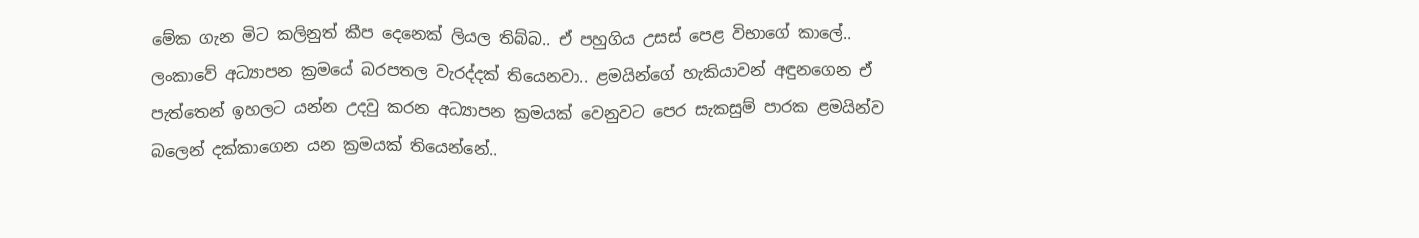මේක ගැන මිට කලිනුත් කීප දෙනෙක් ලියල තිබ්බ.. ඒ පහුගිය උසස් පෙළ විභාගේ කාලේ.. ලංකාවේ අධ්‍යාපන ක්‍රමයේ බරපතල වැරද්දක් තියෙනවා.. ළමයින්ගේ හැකියාවන් අඳුනගෙන ඒ පැත්තෙන් ඉහලට යන්න උදවු කරන අධ්‍යාපන ක්‍රමයක් වෙනුවට පෙර සැකසුම් පාරක ළමයින්ව බලෙන් දක්කාගෙන යන ක්‍රමයක් තියෙන්නේ..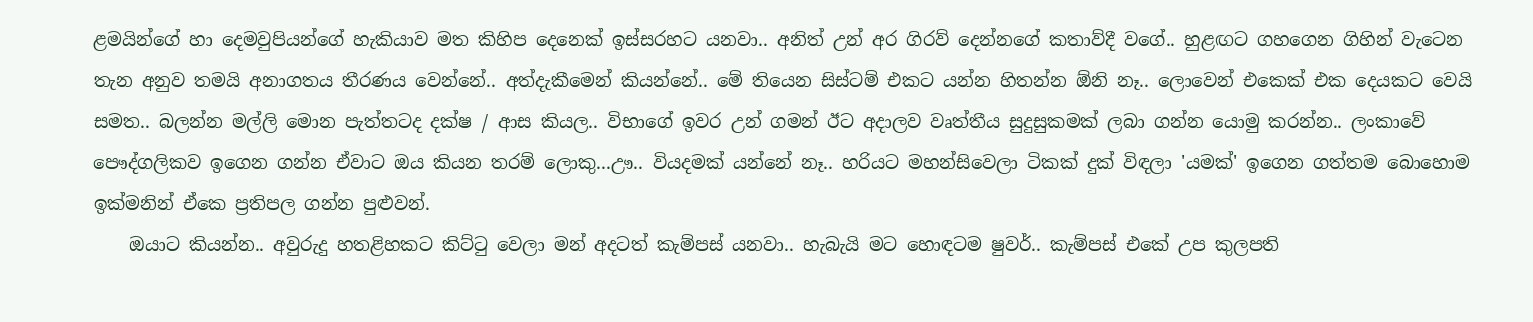ළමයින්ගේ හා දෙමවුපියන්ගේ හැකියාව මත කිහිප දෙනෙක් ඉස්සරහට යනවා.. අනිත් උන් අර ගිරව් දෙන්නගේ කතාව්දී වගේ.. හුළඟට ගහගෙන ගිහින් වැටෙන තැන අනුව තමයි අනාගතය තීරණය වෙන්නේ.. අත්දැකීමෙන් කියන්නේ.. මේ තියෙන සිස්ටම් එකට යන්න හිතන්න ඕනි නෑ.. ලොවෙන් එකෙක් එක දෙයකට වෙයි සමත.. බලන්න මල්ලි මොන පැත්තටද දක්ෂ / ආස කියල.. විභාගේ ඉවර උන් ගමන් ඊට අදාලව වෘත්තීය සුදුසුකමක් ලබා ගන්න යොමු කරන්න.. ලංකාවේ පෞද්ගලිකව ඉගෙන ගන්න ඒවාට ඔය කියන තරම් ලොකු...ඌ.. වියදමක් යන්නේ නෑ.. හරියට මහන්සිවෙලා ටිකක් දුක් විඳලා 'යමක්' ඉගෙන ගත්තම බොහොම ඉක්මනින් ඒකෙ ප්‍රතිපල ගන්න පුළුවන්.
    ඔයාට කියන්න.. අවුරුදු හතළිහකට කිට්ටු වෙලා මන් අදටත් කැම්පස් යනවා.. හැබැයි මට හොඳටම ෂුවර්.. කැම්පස් එකේ උප කුලපති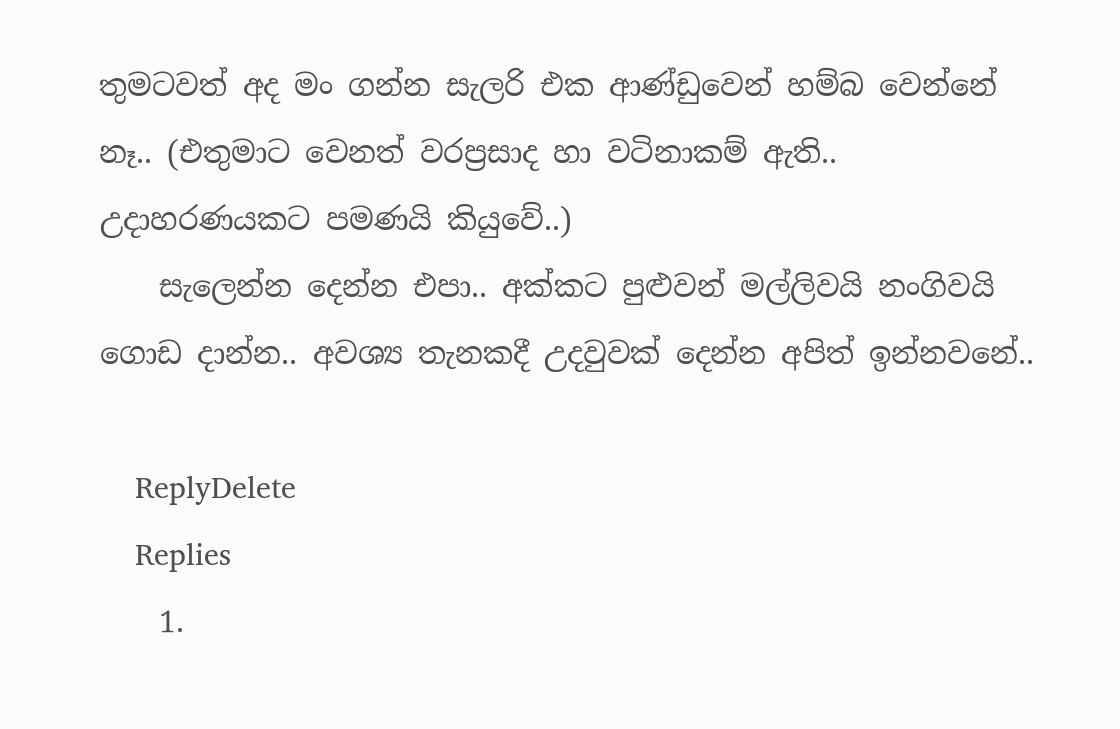තුමටවත් අද මං ගන්න සැලරි එක ආණ්ඩුවෙන් හම්බ වෙන්නේ නෑ.. (එතුමාට වෙනත් වරප්‍රසාද හා වටිනාකම් ඇති.. උදාහරණයකට පමණයි කියුවේ..)
    සැලෙන්න දෙන්න එපා.. අක්කට පුළුවන් මල්ලිවයි නංගිවයි ගොඩ දාන්න.. අවශ්‍ය තැනකදී උදවුවක් දෙන්න අපිත් ඉන්නවනේ..

    ReplyDelete
    Replies
    1.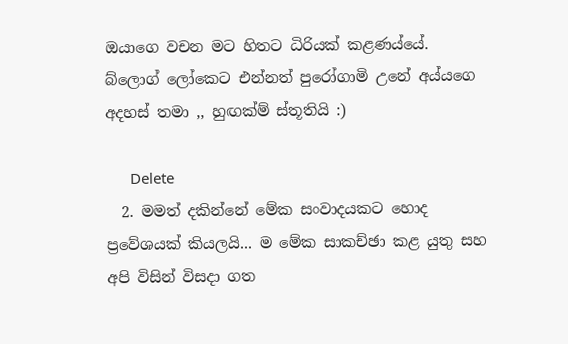ඔයාගෙ වචන මට හිතට ධිරියක් කළණය්යේ. බ්ලොග් ලෝකෙට එන්නත් පුරෝගාමි උනේ අය්යගෙ අදහස් තමා ,, හුඟක්ම් ස්තූතියි :)

      Delete
  2. මමත් දකින්නේ මේක සංවාදයකට හොද ප්‍රවේශයක් කියලයි... ම මේක සාකච්ඡා කළ යුතු සහ අපි විසින් විසදා ගත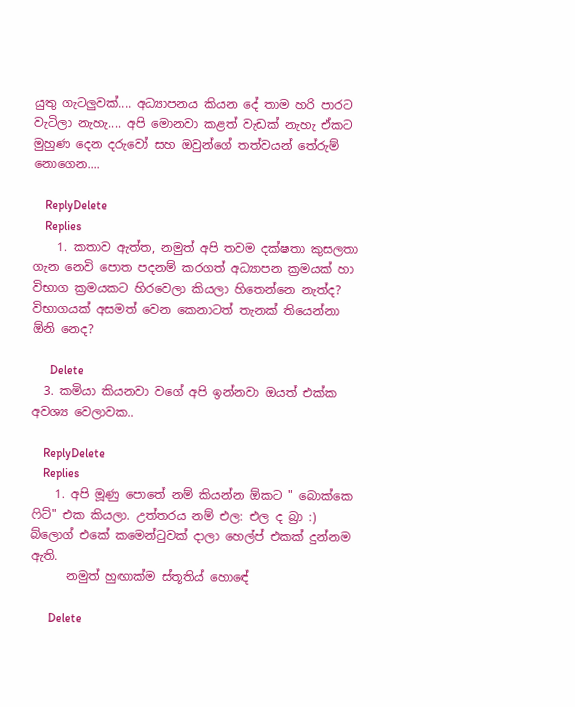යුතු ගැටලුවක්.... අධ්‍යාපනය කියන දේ තාම හරි පාරට වැටිලා නැහැ.... අපි මොනවා කළත් වැඩක් නැහැ ඒකට මුහුණ දෙන දරුවෝ සහ ඔවුන්ගේ තත්වයන් තේරුම් නොගෙන....

    ReplyDelete
    Replies
    1. කතාව ඇත්ත, නමුත් අපි තවම දක්ෂතා කුසලතා ගැන නෙවි පොත පදනම් කරගත් අධ්‍යාපන ක්‍රමයක් හා විභාග ක්‍රමයකට හිරවෙලා කියලා හිතෙන්නෙ නැත්ද? විභාගයක් අසමත් වෙන කෙනාටත් තැනක් තියෙන්නා ඕනි නෙද?

      Delete
  3. කමියා කියනවා වගේ අපි ඉන්නවා ඔයත් එක්ක අවශ්‍ය වෙලාවක..

    ReplyDelete
    Replies
    1. අපි මූණු පොතේ නම් කියන්න ඕකට " බොක්කෙ ෆිට්" එක කියලා. උත්තරය නම් එල: එල ද බ්‍රා :) බ්ලොග් එකේ කමෙන්ටුවක් දාලා හෙල්ප් එකක් දුන්නම ඇති.
      නමුත් හුඟාක්ම ස්තූතිය් හොඳේ

      Delete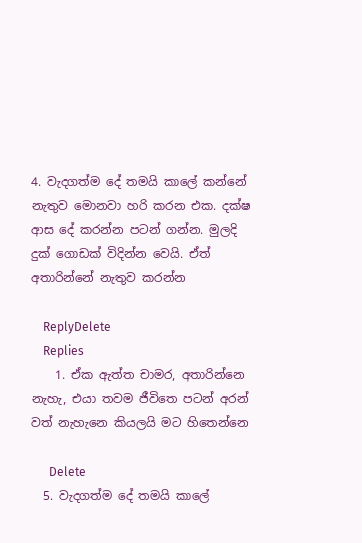4. වැදගත්ම දේ තමයි කාලේ කන්නේ නැතුව මොනවා හරි කරන එක. දක්ෂ ආස දේ කරන්න පටන් ගන්න. මුලදි දුක් ගොඩක් විදින්න වෙයි. ඒත් අතාරින්නේ නැතුව කරන්න

    ReplyDelete
    Replies
    1. ඒක ඇත්ත චාමර, අතාරින්නෙ නැහැ, එයා තවම ජීවිතෙ පටන් අරන් වත් නැහැනෙ කියලයි මට හිතෙන්නෙ

      Delete
  5. වැදගත්ම දේ තමයි කාලේ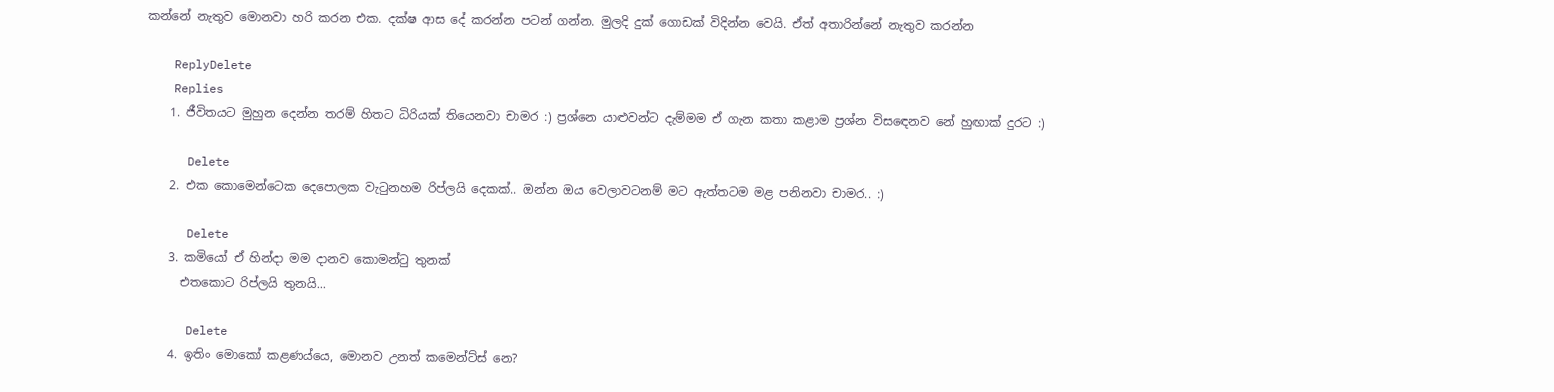කන්නේ නැතුව මොනවා හරි කරන එක. දක්ෂ ආස දේ කරන්න පටන් ගන්න. මුලදි දුක් ගොඩක් විදින්න වෙයි. ඒත් අතාරින්නේ නැතුව කරන්න

    ReplyDelete
    Replies
    1. ජීවිතයට මුහුන දෙන්න තරම් හිතට ධිරියක් තියෙනවා චාමර :) ප්‍රශ්නෙ යාළුවන්ට දැම්මම ඒ ගැන කතා කළාම ප්‍රශ්න විසඳෙනව නේ හුඟාක් දුරට :)

      Delete
    2. එක කොමෙන්ටෙක දෙපොලක වැටුනහම රිප්ලයි දෙකක්.. ඔන්න ඔය වෙලාවටනම් මට ඇත්තටම මළ පනිනවා චාමර.. :)

      Delete
    3. කමියෝ ඒ හින්දා මම දානව කොමන්ටු තුනක්
      එතකොට රිප්ලයි තුනයි...

      Delete
    4. ඉතිං මොකෝ කළණය්යෙ, මොනව උනත් කමෙන්ට්ස් නෙ?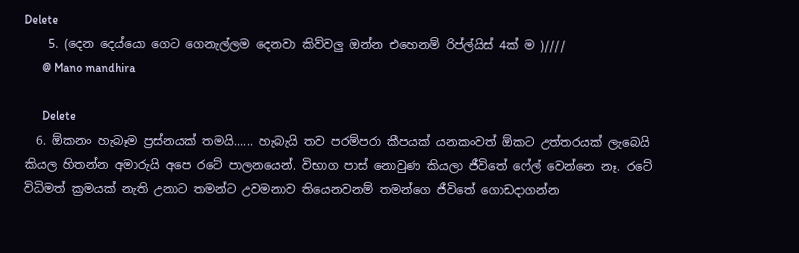Delete
    5. (දෙන දෙය්යො ගෙට ගෙනැල්ලම දෙනවා කිව්වලු ඔන්න එහෙනම් රිප්ල්යිස් 4ක් ම )////
      @ Mano mandhira

      Delete
  6. ඕකනං හැබෑම ප්‍රස්නයක් තමයි...... හැබැයි තව පරම්පරා කීපයක් යනකංවත් ඕකට උත්තරයක් ලැබෙයි කියල හිතන්න අමාරුයි අපෙ රටේ පාලනයෙන්. විභාග පාස් නොවුණ කියලා ජීවිතේ ෆේල් වෙන්නෙ නෑ. රටේ විධිමත් ක්‍රමයක් නැති උනාට තමන්ට උවමනාව තියෙනවනම් තමන්ගෙ ජීවිතේ ගොඩදාගන්න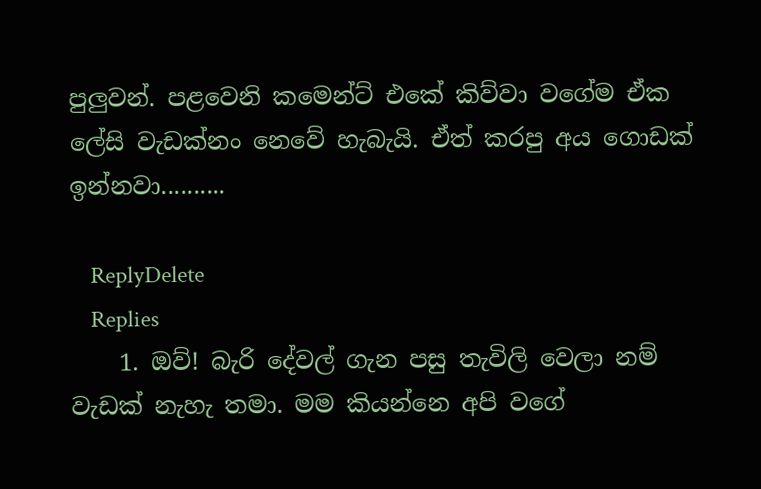පුලුවන්. පළවෙනි කමෙන්ට් එකේ කිව්වා වගේම ඒක ලේසි වැඩක්නං නෙවේ හැබැයි. ඒත් කරපු අය ගොඩක් ඉන්නවා..........

    ReplyDelete
    Replies
    1. ඔව්! බැරි දේවල් ගැන පසු තැවිලි වෙලා නම් වැඩක් නැහැ තමා. මම කියන්නෙ අපි වගේ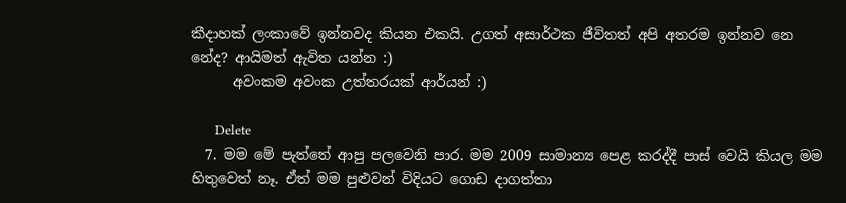කීදාහක් ලංකාවේ ඉන්නවද කියන එකයි. උගත් අසාර්ථක ජීවිතත් අපි අතරම ඉන්නව නෙ නේද? ආයිමත් ඇවිත යන්න :)
      අවංකම අවංක උත්තරයක් ආර්යන් :)

      Delete
  7. මම මේ පැත්තේ ආපු පලවෙනි පාර. මම 2009 සාමාන්‍ය පෙළ කරද්දී පාස් වෙයි කියල මම හිතුවෙත් නෑ. ඒත් මම පුළුවන් විදියට ගොඩ දාගත්තා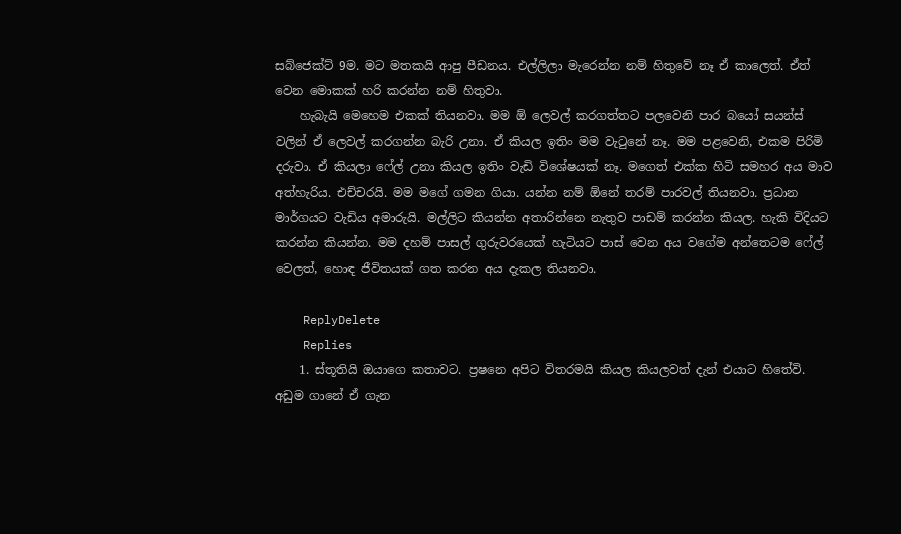සබ්ජෙක්ට් 9ම. මට මතකයි ආපු පීඩනය. එල්ලිලා මැරෙන්න නම් හිතුවේ නෑ ඒ කාලෙත්. ඒත් වෙන මොකක් හරි කරන්න නම් හිතුවා.
    හැබැයි මෙහෙම එකක් තියනවා. මම ඕ ලෙවල් කරගත්තට පලවෙනි පාර බයෝ සයන්ස් වලින් ඒ ලෙවල් කරගන්න බැරි උනා. ඒ කියල ඉතිං මම වැටුනේ නෑ. මම පළවෙනි, එකම පිරිමි දරුවා. ඒ කියලා ෆේල් උනා කියල ඉතිං වැඩි විශේෂයක් නෑ. මගෙත් එක්ක හිටි සමහර අය මාව අත්හැරිය. එච්චරයි. මම මගේ ගමන ගියා. යන්න නම් ඕනේ තරම් පාරවල් තියනවා. ප්‍රධාන මාර්ගයට වැඩිය අමාරුයි. මල්ලිට කියන්න අතාරින්නෙ නැතුව පාඩම් කරන්න කියල. හැකි විදියට කරන්න කියන්න. මම දහම් පාසල් ගුරුවරයෙක් හැටියට පාස් වෙන අය වගේම අන්තෙටම ෆේල් වෙලත්, හොඳ ජීවිතයක් ගත කරන අය දැකල තියනවා.

    ReplyDelete
    Replies
    1. ස්තූතියි ඔයාගෙ කතාවට. ප්‍රෂනෙ අපිට විතරමයි කියල කියලවත් දැන් එයාට හිතේවි. අඩුම ගානේ ඒ ගැන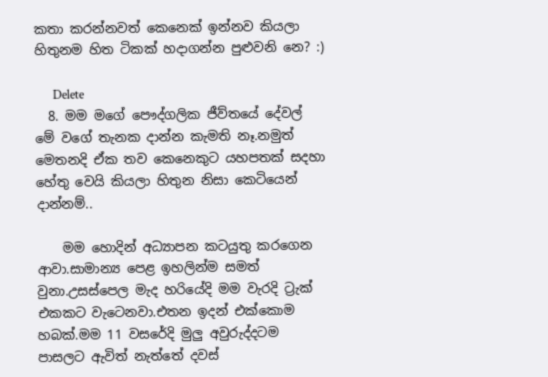කතා කරන්නවත් කෙනෙක් ඉන්නව කියලා හිතුනම හිත ටිකක් හදාගන්න පුළුවනි නෙ? :)

      Delete
  8. මම මගේ පෞද්ගලික ජීව්තයේ දේවල් මේ වගේ තැනක දාන්න කැමති නෑ.නමුත් මෙතනදි ඒක තව කෙනෙකුට යහපතක් සදහා හේතු වෙයි කියලා හිතුන නිසා කෙටියෙන් දාන්නම්..

    මම හොදින් අධ්‍යාපන කටයුතු කරගෙන ආවා.සාමාන්‍ය පෙළ ඉහලින්ම සමත් වුනා.උසස්පෙල මැද හරියේදි මම වැරදි ට්‍රැක් එකකට වැටෙනවා.එතන ඉදන් එක්කොම හබක්.මම 11 වසරේදි මුලු අවුරුද්දටම පාසලට ඇවිත් නැත්තේ දවස්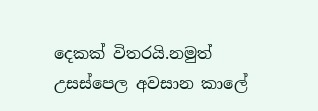දෙකක් විතරයි.නමුත් උසස්පෙල අවසාන කාලේ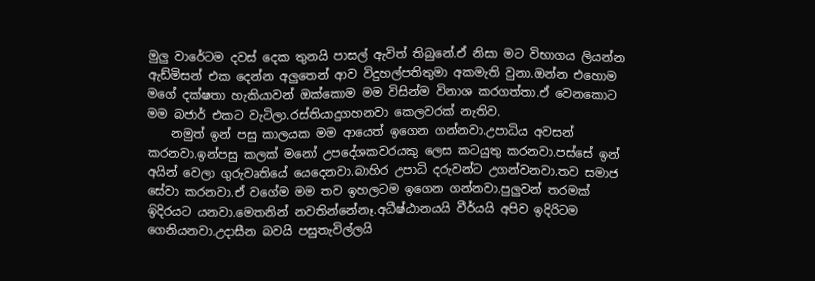මුලු වාරේටම දවස් දෙක තුනයි පාසල් ඇවිත් තිබුනේ.ඒ නිසා මට විභාගය ලියන්න ඇඩ්මිසන් එක දෙන්න අලුතෙන් ආව විදුහල්පතිතුමා අකමැති වුනා.ඔන්න එහොම මගේ දක්ෂතා හැකියාවන් ඔක්කොම මම විසින්ම විනාශ කරගත්තා.ඒ වෙනකොට මම බජාර් එකට වැටිලා.රස්තියාදුගහනවා කෙලවරක් නැතිව.
    නමුත් ඉන් පසු කාලයක මම ආයෙත් ඉගෙන ගන්නවා.උපාධිය අවසන් කරනවා.ඉන්පසු කලක් මනෝ උපදේශකවරයකු ලෙස කටයුතු කරනවා.පස්සේ ඉන් අයින් වෙලා ගුරුවෘතියේ යෙදෙනවා.බාහිර උපාධි දරුවන්ට උගන්වනවා.තව සමාජ සේවා කරනවා.ඒ වගේම මම තව ඉහලටම ඉගෙන ගන්නවා.පුලුවන් තරමක් ඉිදිරයට යනවා.මෙතනින් නවතින්නේනෑ.අධීෂ්ඨානයයි වීර්යයි අපිව ඉදිරිටම ගෙනියනවා.උදාසීන බවයි පසුතැවිල්ලයි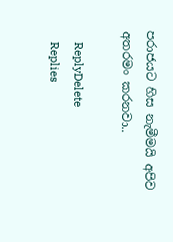පරාජයට හිස නැමීමයි අපිව අතරමං කරනවා..

    ReplyDelete
    Replies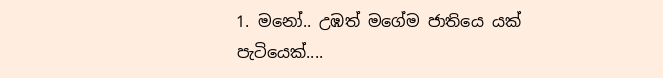1. මනෝ.. උඹත් මගේම ජාතියෙ යක් පැටියෙක්....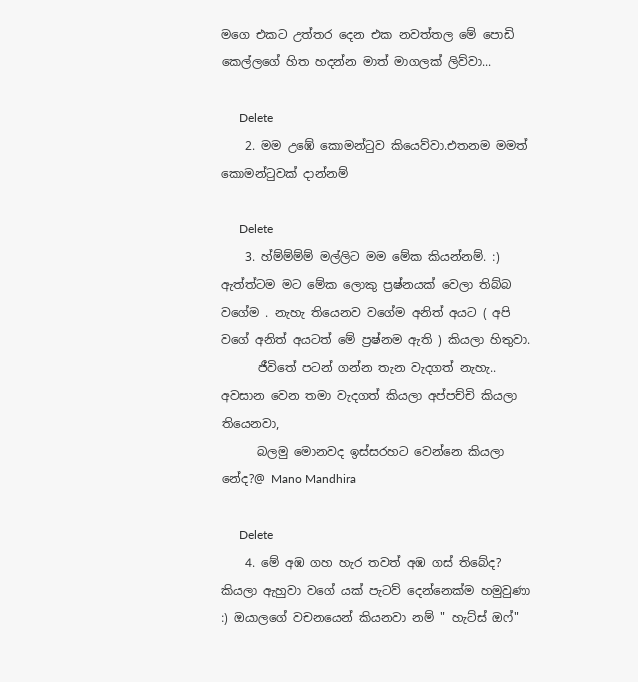මගෙ එකට උත්තර දෙන එක නවත්තල මේ පොඩි කෙල්ලගේ හිත හදන්න මාත් මාගලක් ලිව්වා...

      Delete
    2. මම උඹේ කොමන්ටුව කියෙව්වා.එතනම මමත් කොමන්ටුවක් දාන්නම්

      Delete
    3. හ්ම්ම්ම්ම් මල්ලිට මම මේක කියන්නම්. :) ඇත්ත්ටම මට මේක ලොකු ප්‍රෂ්නයක් වෙලා තිබ්බ වගේම . නැහැ තියෙනව වගේම අනිත් අයට ( අපි වගේ අනිත් අයටත් මේ ප්‍රෂ්නම ඇති ) කියලා හිතුවා.
      ජීවිතේ පටන් ගන්න තැන වැදගත් නැහැ.. අවසාන වෙන තමා වැදගත් කියලා අප්පච්චි කියලා තියෙනවා,
      බලමු මොනවද ඉස්සරහට වෙන්නෙ කියලා නේද?@ Mano Mandhira

      Delete
    4. මේ අඹ ගහ හැර තවත් අඹ ගස් තිබේද? කියලා ඇහුවා වගේ යක් පැටව් දෙන්නෙක්ම හමුවුණා :) ඔයාලගේ වචනයෙන් කියනවා නම් " හැට්ස් ඔෆ්"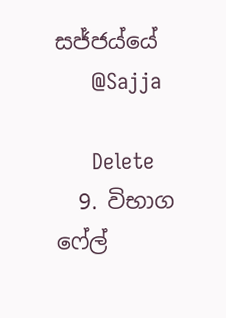සජ්ජය්යේ
      @Sajja

      Delete
  9. විභාග ෆේල්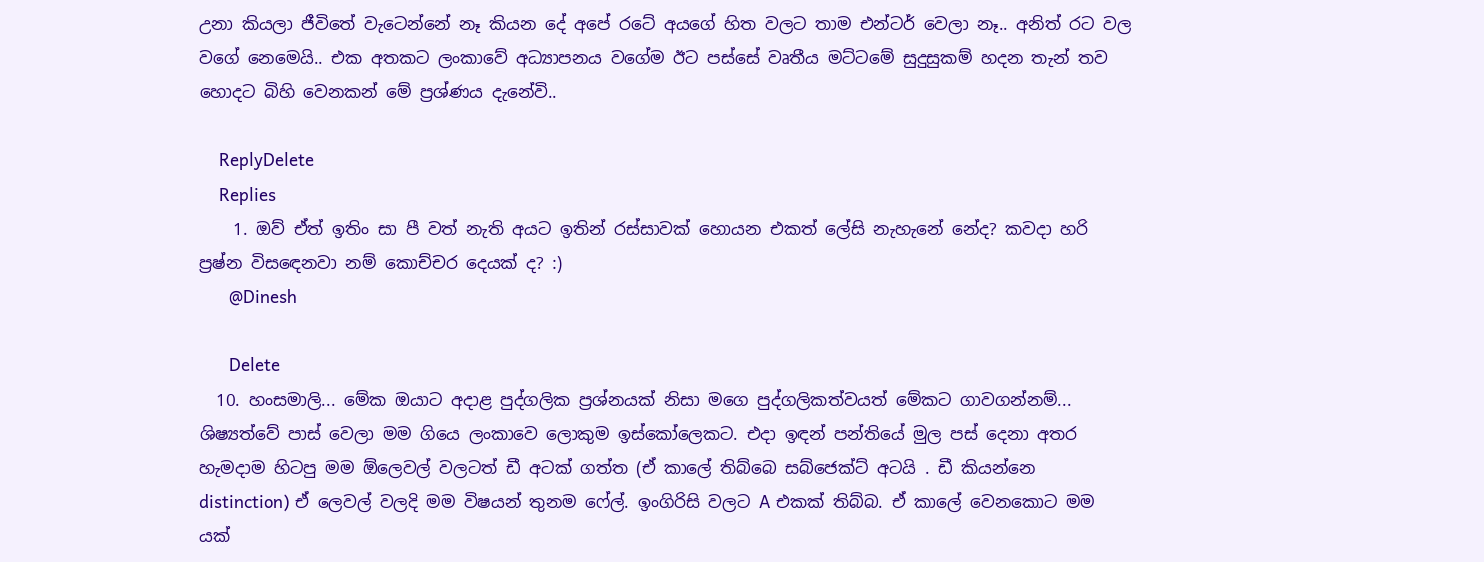උනා කියලා ජීවිතේ වැටෙන්නේ නෑ කියන දේ අපේ රටේ අයගේ හිත වලට තාම එන්ටර් වෙලා නෑ.. අනිත් රට වල වගේ නෙමෙයි.. එක අතකට ලංකාවේ අධ්‍යාපනය වගේම ඊට පස්සේ වෘතීය මට්ටමේ සුදුසුකම් හදන තැන් තව හොදට බිහි වෙනකන් මේ ප්‍රශ්ණය දැනේවි..

    ReplyDelete
    Replies
    1. ඔව් ඒත් ඉතිං සා පී වත් නැති අයට ඉතින් රස්සාවක් හොයන එකත් ලේසි නැහැනේ නේද? කවදා හරි ප්‍රෂ්න විසඳෙනවා නම් කොච්චර දෙයක් ද? :)
      @Dinesh

      Delete
  10. හංසමාලි... මේක ඔයාට අදාළ පුද්ගලික ප්‍රශ්නයක් නිසා මගෙ පුද්ගලිකත්වයත් මේකට ගාවගන්නම්... ශිෂ්‍යත්වේ පාස් වෙලා මම ගියෙ ලංකාවෙ ලොකුම ඉස්කෝලෙකට. එදා ඉඳන් පන්තියේ මුල පස් දෙනා අතර හැමදාම හිටපු මම ඕලෙවල් වලටත් ඩී අටක් ගත්ත (ඒ කාලේ තිබ්බෙ සබ්ජෙක්ට් අටයි . ඩී කියන්නෙ distinction) ඒ ලෙවල් වලදි මම විෂයන් තුනම ෆේල්. ඉංගිරිසි වලට A එකක් තිබ්බ. ඒ කාලේ වෙනකොට මම යක්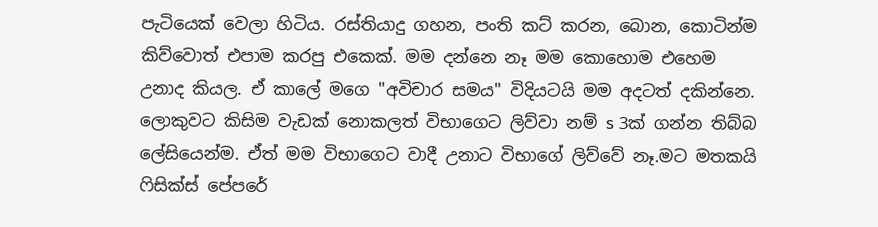පැටියෙක් වෙලා හිටිය. රස්තියාදු ගහන, පංති කට් කරන, බොන, කොටින්ම කිව්වොත් එපාම කරපු එකෙක්. මම දන්නෙ නෑ මම කොහොම එහෙම උනාද කියල. ඒ කාලේ මගෙ "අවිචාර සමය" විදියටයි මම අදටත් දකින්නෙ. ලොකුවට කිසිම වැඩක් නොකලත් විභාගෙට ලිව්වා නම් s 3ක් ගන්න තිබ්බ ලේසියෙන්ම. ඒත් මම විභාගෙට වාදී උනාට විභාගේ ලිව්වේ නෑ.මට මතකයි ෆිසික්ස් පේපරේ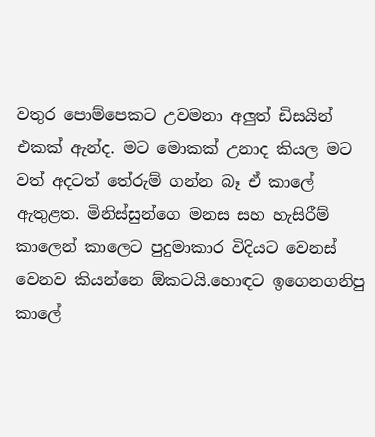වතුර පොම්පෙකට උවමනා අලුත් ඩිසයින් එකක් ඇන්ද. මට මොකක් උනාද කියල මට වත් අදටත් තේරුම් ගන්න බෑ ඒ කාලේ ඇතුළත. මිනිස්සුන්ගෙ මනස සහ හැසිරීම් කාලෙන් කාලෙට පුදුමාකාර විදියට වෙනස් වෙනව කියන්නෙ ඕකටයි.හොඳට ඉගෙනගනිපු කාලේ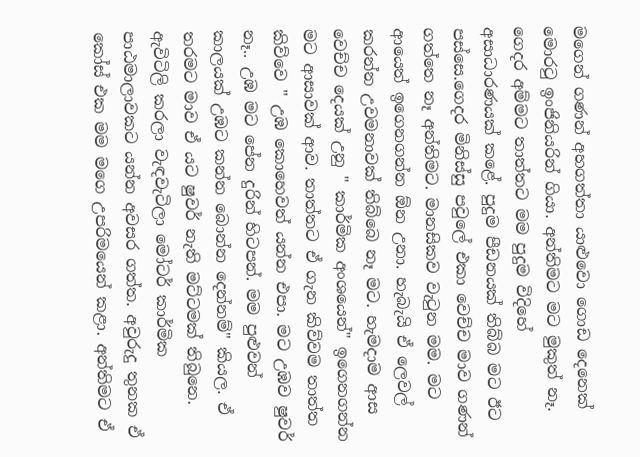මගෙන් ගණන් අහගත්තා යාළුවො ගොඩ දෙනෙක් මොරටු ඉංජිනියරින් ගියා. අන්තිමට මට මුකුත් නෑ. ගෙදර අම්මට තාත්තට මම පුදුම විදිහේ අසාධාරණයක් කළේ. පුදුම පීඩනයක් තිබ්බ මට ඊට පස්සෙ.ගෙදර මිනිස්සු පවුලේ එකා වෙච්ච මාව ගණන් ගත්තෙ නෑ අන්තිමට. මානසිකව වැටුන මම. මට ආයෙත් ඉගෙනගන්න ඕන උනා. හැබැයි ඒ ලෙවල් කරන්න උවමනාවක් තිබ්බෙ නෑ මට. හැමදාම ආස වෙච්ච දෙයක් උනු " කාර්මික අංශයෙන්" ඉගෙනගන්න මට ආසාවක් ආව. තාත්තට ඒ ගැන කිව්වම තාත්ත කිව්වෙ " උඹ කොහෙවත් යන්න එපා. මට උඹව ෂුවර් නෑ.. උඹ මට පේන දුරින් හිටපන්. මම පුළුවන් කාලයක් උඹට කන්න බොන්න දෙන්නම්" කියල. ඒ තරමට මාව ඒ යට ෂුවර් නැති මට්ටමක් තිබුනෙ. ඇවිටිලි කරලා වැඳවැටිලා මෝටර් කාර්මික පාඨමාලාවකට යන්න අවසර ගත්ත. අවුරුදු තුනක ඒ කෝස් එක මම මගෙ උපරිමයෙන් කළා. අන්තිමට ඒ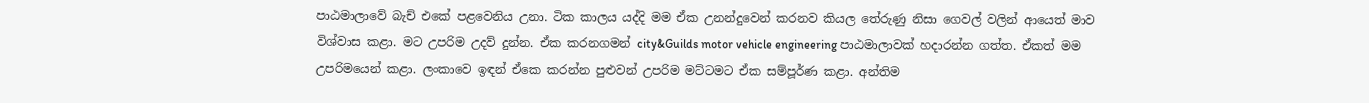පාඨමාලාවේ බැච් එකේ පළවෙනිය උනා. ටික කාලය යද්දි මම ඒක උනන්දුවෙන් කරනව කියල තේරුණු නිසා ගෙවල් වලින් ආයෙත් මාව විශ්වාස කළා. මට උපරිම උදව් දුන්න. ඒක කරනගමන් city&Guilds motor vehicle engineering පාඨමාලාවක් හදාරන්න ගත්ත. ඒකත් මම උපරිමයෙන් කළා. ලංකාවෙ ඉඳන් ඒකෙ කරන්න පුළුවන් උපරිම මට්ටමට ඒක සම්පූර්ණ කළා. අන්තිම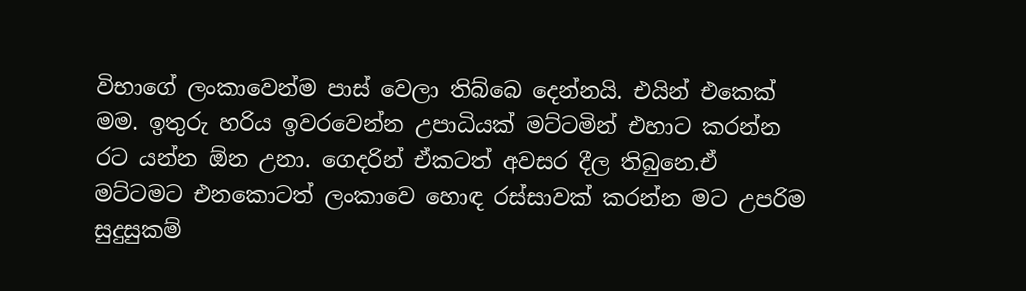විභාගේ ලංකාවෙන්ම පාස් වෙලා තිබ්බෙ දෙන්නයි. එයින් එකෙක් මම. ඉතුරු හරිය ඉවරවෙන්න උපාධියක් මට්ටමින් එහාට කරන්න රට යන්න ඕන උනා. ගෙදරින් ඒකටත් අවසර දීල තිබුනෙ.ඒ මට්ටමට එනකොටත් ලංකාවෙ හොඳ රස්සාවක් කරන්න මට උපරිම සුදුසුකම්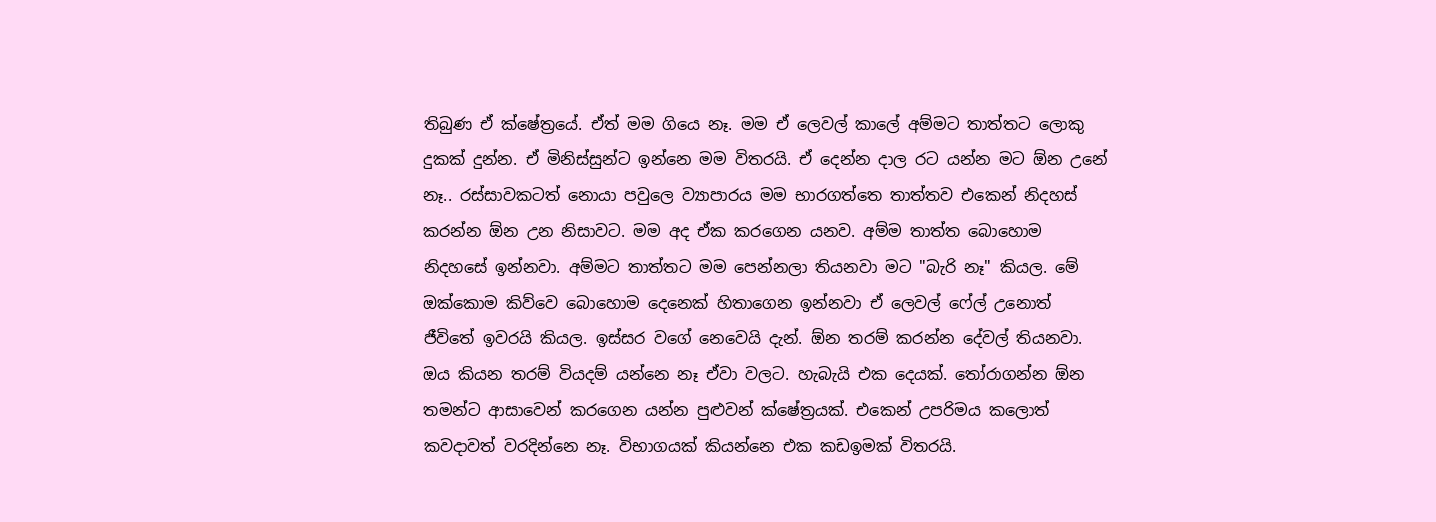තිබුණ ඒ ක්ෂේත්‍රයේ. ඒත් මම ගියෙ නෑ. මම ඒ ලෙවල් කාලේ අම්මට තාත්තට ලොකු දුකක් දුන්න. ඒ මිනිස්සුන්ට ඉන්නෙ මම විතරයි. ඒ දෙන්න දාල රට යන්න මට ඕන උනේ නෑ.. රස්සාවකටත් නොයා පවුලෙ ව්‍යාපාරය මම භාරගත්තෙ තාත්තව එකෙන් නිදහස් කරන්න ඕන උන නිසාවට. මම අද ඒක කරගෙන යනව. අම්ම තාත්ත බොහොම නිදහසේ ඉන්නවා. අම්මට තාත්තට මම පෙන්නලා තියනවා මට "බැරි නෑ" කියල. මේ ඔක්කොම කිව්වෙ බොහොම දෙනෙක් හිතාගෙන ඉන්නවා ඒ ලෙවල් ෆේල් උනොත් ජීවිතේ ඉවරයි කියල. ඉස්සර වගේ නෙවෙයි දැන්. ඕන තරම් කරන්න දේවල් තියනවා. ඔය කියන තරම් වියදම් යන්නෙ නෑ ඒවා වලට. හැබැයි එක දෙයක්. තෝරාගන්න ඕන තමන්ට ආසාවෙන් කරගෙන යන්න පුළුවන් ක්ෂේත්‍රයක්. එකෙන් උපරිමය කලොත් කවදාවත් වරදින්නෙ නෑ. විභාගයක් කියන්නෙ එක කඩඉමක් විතරයි.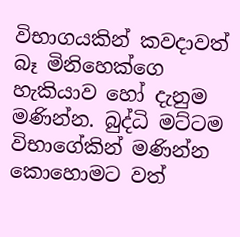විභාගයකින් කවදාවත් බෑ මිනිහෙක්ගෙ හැකියාව හෝ දැනුම මණින්න. බුද්ධි මට්ටම විභාගේකින් මණින්න කොහොමට වත්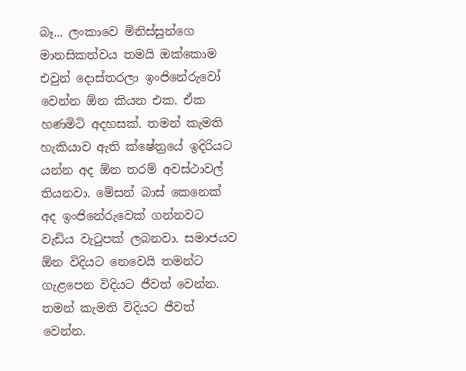බෑ... ලංකාවෙ මිනිස්සුන්ගෙ මානසිකත්වය තමයි ඔක්කොම එවුන් දොස්තරලා ඉංජිනේරුවෝ වෙන්න ඕන කියන එක. ඒක හණමිටි අදහසක්. තමන් කැමති හැකියාව ඇති ක්ෂේත්‍රයේ ඉදිරියට යන්න අද ඕන තරම් අවස්ථාවල් තියනවා. මේසන් බාස් කෙනෙක් අද ඉංජිනේරුවෙක් ගන්නවට වැඩිය වැටුපක් ලබනවා. සමාජයව ඕන විදියට නෙවෙයි තමන්ට ගැළපෙන විදියට ජීවත් වෙන්න. තමන් කැමති විදියට ජීවත් වෙන්න.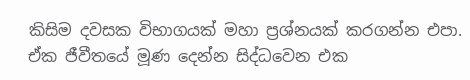කිසිම දවසක විභාගයක් මහා ප්‍රශ්නයක් කරගන්න එපා. ඒක ජීවීතයේ මූණ දෙන්න සිද්ධවෙන එක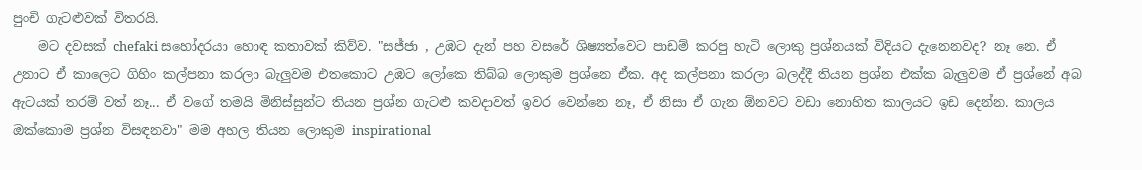පුංචි ගැටළුවක් විතරයි.
    මට දවසක් chefaki සහෝදරයා හොඳ කතාවක් කිව්ව. "සජ්ජා , උඹට දැන් පහ වසරේ ශිෂ්‍යත්වෙට පාඩම් කරපු හැටි ලොකු ප්‍රශ්නයක් විදියට දැනෙනවද? නෑ නෙ. ඒ උනාට ඒ කාලෙට ගිහිං කල්පනා කරලා බැලුවම එතකොට උඹට ලෝකෙ තිබ්බ ලොකුම ප්‍රශ්නෙ ඒක. අද කල්පනා කරලා බලද්දී තියන ප්‍රශ්න එක්ක බැලුවම ඒ ප්‍රශ්නේ අබ ඇටයක් තරම් වත් නෑ... ඒ වගේ තමයි මිනිස්සුන්ට තියන ප්‍රශ්න ගැටළු කවදාවත් ඉවර වෙන්නෙ නෑ, ඒ නිසා ඒ ගැන ඕනවට වඩා නොහිත කාලයට ඉඩ දෙන්න. කාලය ඔක්කොම ප්‍රශ්න විසඳනවා" මම අහල තියන ලොකුම inspirational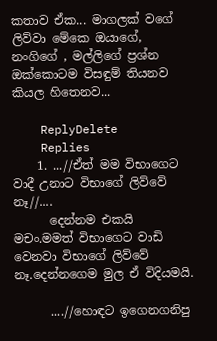කතාව ඒක... මාගලක් වගේ ලිව්වා මේකෙ ඔයාගේ, නංගිගේ , මල්ලිගේ ප්‍රශ්න ඔක්කොටම විසඳුම් තියනව කියල හිතෙනව...

    ReplyDelete
    Replies
    1. ...//ඒත් මම විභාගෙට වාදී උනාට විභාගේ ලිව්වේ නෑ//....
      දෙන්නම එකයි මචං.මමත් විභාගෙට වාඩි වෙනවා විභාගේ ලිව්වේ නෑ.දෙන්නගෙම මුල ඒ විදියමයි.

      ....//හොඳට ඉගෙනගනිපු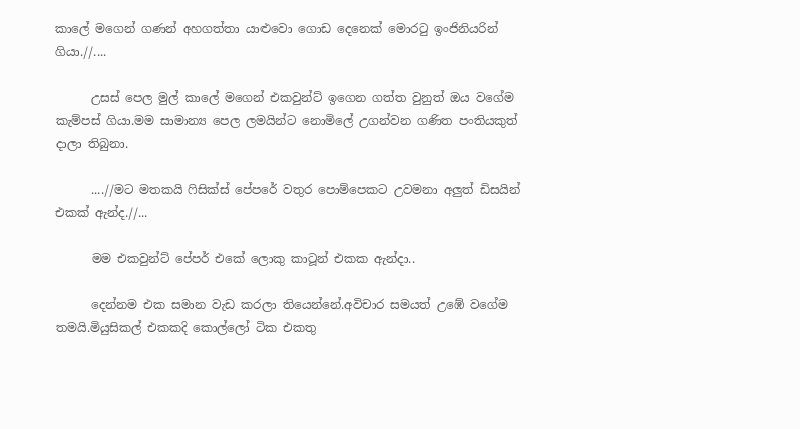කාලේ මගෙන් ගණන් අහගත්තා යාළුවො ගොඩ දෙනෙක් මොරටු ඉංජිනියරින් ගියා.//....

      උසස් පෙල මුල් කාලේ මගෙන් එකවුන්ට් ඉගෙන ගත්ත වුනුත් ඔය වගේම කැම්පස් ගියා.මම සාමාන්‍ය පෙල ලමයින්ට නොමිලේ උගන්වන ගණිත පංතියකුත් දාලා තිබුනා.

      ....//මට මතකයි ෆිසික්ස් පේපරේ වතුර පොම්පෙකට උවමනා අලුත් ඩිසයින් එකක් ඇන්ද.//...

      මම එකවුන්ට් පේපර් එකේ ලොකු කාටූන් එකක ඇන්දා..

      දෙන්නම එක සමාන වැඩ කරලා තියෙන්නේ.අවිචාර සමයත් උඹේ වගේම තමයි.මියුසිකල් එකකදි කොල්ලෝ ටික එකතු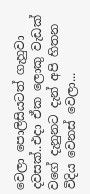වෙලා පොලිසියටත් ගැහුවා දවසක්..එදා ඒක ලොකු වැඩක් වගේ දැනුනට දැන් අපි හිතන විදිය වෙනස් වෙලා...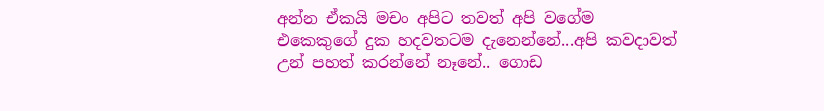අන්න ඒකයි මචං අපිට තවත් අපි වගේම එකෙකුගේ දුක හදවතටම දැනෙන්නේ...අපි කවදාවත් උන් පහත් කරන්නේ නෑනේ.. ගොඩ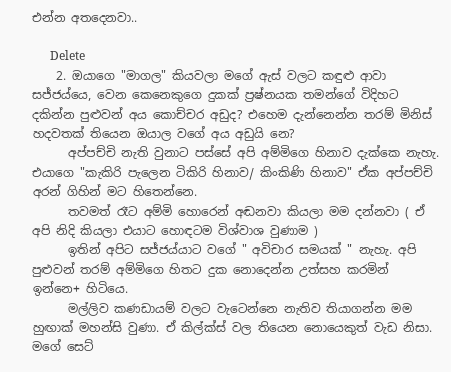එන්න අතදෙනවා..

      Delete
    2. ඔයාගෙ "මාගල" කියවලා මගේ ඇස් වලට කඳුළු ආවා සජ්ජය්යෙ, වෙන කෙනෙකුගෙ දුකක් ප්‍රෂ්නයක තමන්ගේ විදිහට දකින්න පුළුවන් අය කොච්චර අඩුද? එහෙම දැන්නෙන්න තරම් මිනිස් හදවතක් තියෙන ඔයාල වගේ අය අඩුයි නෙ?
      අප්පච්චි නැති වුනාට පස්සේ අපි අම්මිගෙ හිනාව දැක්කෙ නැහැ. එයාගෙ "කැකිරි පැලෙන ටිකිරි හිනාව/ කිංකිණි හිනාව" ඒක අප්පච්චි අරන් ගිහින් මට හිතෙන්නෙ.
      තවමත් රෑට අම්මි හොරෙන් අඬනවා කියලා මම දන්නවා ( ඒ අපි නිදි කියලා එයාට හොඳටම විශ්වාශ වුණාම )
      ඉතින් අපිට සජ්ජය්යාට වගේ " අවිචාර සමයක් " නැහැ. අපි පුළුවන් තරම් අම්මිගෙ හිතට දුක නොදෙන්න උත්සහ කරමින් ඉන්නෙ+ හිටියෙ.
      මල්ලිව කණඩායම් වලට වැටෙන්නෙ නැතිව තියාගන්න මම හුඟාක් මහන්සි වුණා. ඒ කිල්ක්ස් වල තියෙන නොයෙකුත් වැඩ නිසා. මගේ සෙට්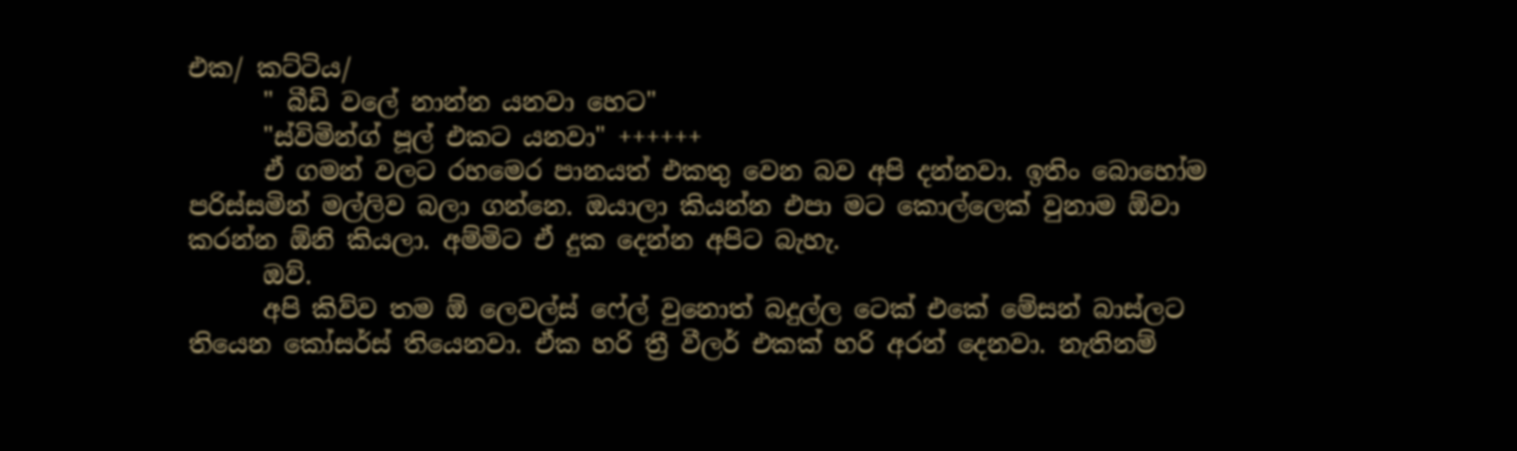එක/ කට්ටිය/
      " බීඩි වලේ නාන්න යනවා හෙට"
      "ස්විමින්ග් පූල් එකට යනවා" ++++++
      ඒ ගමන් වලට රහමෙර පානයත් එකතු වෙන බව අපි දන්නවා. ඉතිං බොහෝම පරිස්සමින් මල්ලිව බලා ගන්නෙ. ඔයාලා කියන්න එපා මට කොල්ලෙක් වුනාම ඕවා කරන්න ඕනි කියලා. අම්මිට ඒ දුක දෙන්න අපිට බැහැ.
      ඔව්.
      අපි කිව්ව තම ඕ ලෙවල්ස් ෆේල් වුනොත් බදුල්ල ටෙක් එකේ මේසන් බාස්ලට තියෙන කෝසර්ස් තියෙනවා. ඒක හරි ත්‍රී වීලර් එකක් හරි අරන් දෙනවා. නැතිනම්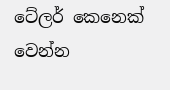ටේලර් කෙනෙක් වෙන්න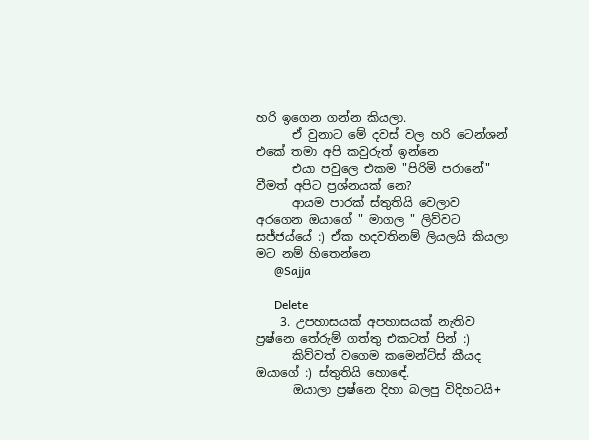හරි ඉගෙන ගන්න කියලා.
      ඒ වුනාට මේ දවස් වල හරි ටෙන්ශන් එකේ තමා අපි කවුරුත් ඉන්නෙ
      එයා පවුලෙ එකම "පිරිමි පරානේ" වීමත් අපිට ප්‍රශ්නයක් නෙ?
      ආයම පාරක් ස්තුතියි වෙලාව අරගෙන ඔයාගේ " මාගල " ලිව්වට සජ්ජය්යේ :) ඒක හදවතිනම් ලියලයි කියලා මට නම් හිතෙන්නෙ
      @Sajja

      Delete
    3. උපහාසයක් අපහාසයක් නැතිව ප්‍රෂ්නෙ තේරුම් ගත්තු එකටත් පින් :)
      කිව්වත් වගෙම කමෙන්ට්ස් කීයද ඔයාගේ :) ස්තුතියි හොඳේ.
      ඔයාලා ප්‍රෂ්නෙ දිහා බලපු විදිහටයි+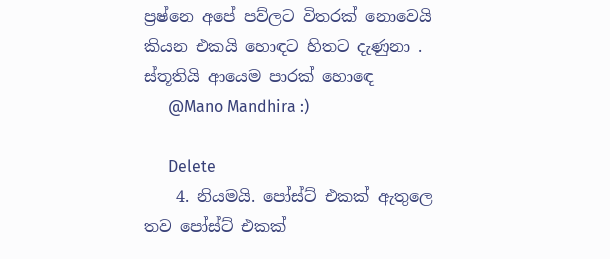ප්‍රෂ්නෙ අපේ පව්ලට විතරක් නොවෙයි කියන එකයි හොඳට හිතට දැණුනා . ස්තූතියි ආයෙම පාරක් හොඳෙ
      @Mano Mandhira :)

      Delete
    4. නියමයි. පෝස්ට් එකක් ඇතුලෙ තව පෝස්ට් එකක්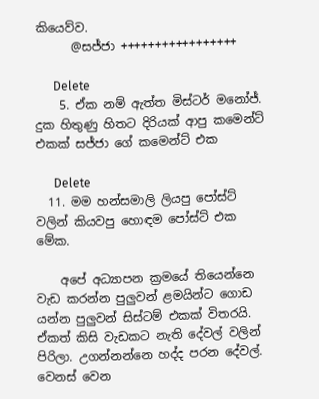කියෙව්ව.
      @සජ්ජා +++++++++++++++++

      Delete
    5. ඒක නම් ඇත්ත මිස්ටර් මනෝජ්. දුක හිතුණු හිතට දිරියක් ආපු කමෙන්ට් එකක් සජ්ජා ගේ කමෙන්ට් එක

      Delete
  11. මම හන්සමාලි ලියපු පෝස්ට් වලින් කියවපු හොඳම පෝස්ට් එක මේක.

    අපේ අධ්‍යාපන ක්‍රමයේ තියෙන්නෙ වැඩ කරන්න පුලුවන් ළමයින්ට ගොඩ යන්න පුලුවන් සිස්ටම් එකක් විතරයි. ඒකත් කිසි වැඩකට නැති දේවල් වලින් පිරිලා. උගන්නන්නෙ හද්ද පරන දේවල්. වෙනස් වෙන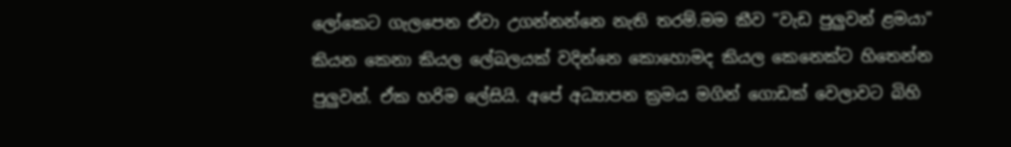ලෝකෙට ගැලපෙන ඒවා උගන්නන්නෙ නැති තරම්.මම කීව "වැඩ පුලුවන් ළමයා" කියන කෙනා කියල ලේබලයක් වදින්නෙ කොහොමද කියල කෙනෙක්ට හිතෙන්න පුලුවන්. ඒක හරිම ලේසියි. අපේ අධ්‍යාපන ක්‍රමය මගින් ගොඩක් වෙලාවට බිහි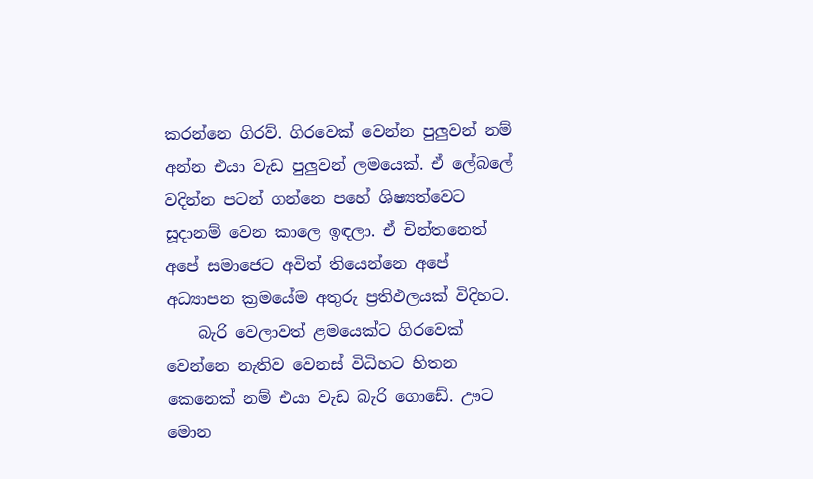කරන්නෙ ගිරව්. ගිරවෙක් වෙන්න පුලුවන් නම් අන්න එයා වැඩ පුලුවන් ලමයෙක්. ඒ ලේබලේ වදින්න පටන් ගන්නෙ පහේ ශිෂ්‍යත්වෙට සූදානම් වෙන කාලෙ ඉඳලා. ඒ චින්තනෙත් අපේ සමාජෙට අවිත් තියෙන්නෙ අපේ අධ්‍යාපන ක්‍රමයේම අතුරු ප්‍රතිඵලයක් විදිහට.
    බැරි වෙලාවත් ළමයෙක්ට ගිරවෙක් වෙන්නෙ නැතිව වෙනස් විධිහට හිතන කෙනෙක් නම් එයා වැඩ බැරි ගොඩේ. ඌට මොන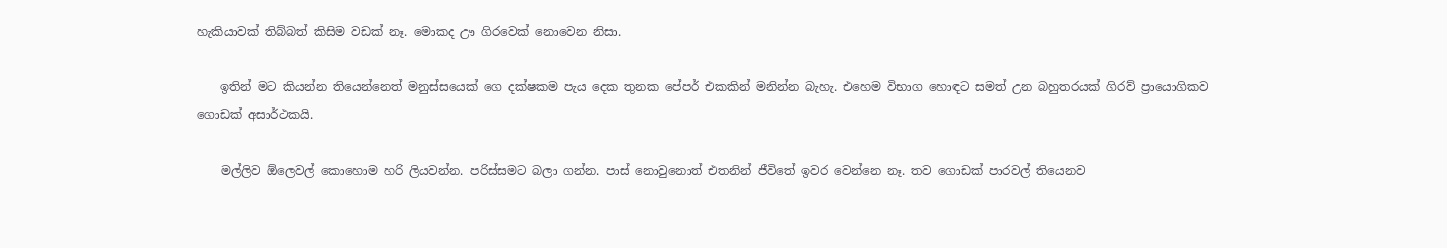හැකියාවක් තිබ්බත් කිසිම වඩක් නෑ. මොකද ඌ ගිරවෙක් නොවෙන නිසා.

    ඉතින් මට කියන්න තියෙන්නෙත් මනුස්සයෙක් ගෙ දක්ෂකම පැය දෙක තුනක පේපර් එකකින් මනින්න බැහැ. එහෙම විභාග හොඳට සමත් උන බහුතරයක් ගිරව් ප්‍රායොගිකව ගොඩක් අසාර්ථකයි.

    මල්ලිව ඕලෙවල් කොහොම හරි ලියවන්න. පරිස්සමට බලා ගන්න. පාස් නොවුනොත් එතනින් ජීවිතේ ඉවර වෙන්නෙ නෑ. තව ගොඩක් පාරවල් තියෙනව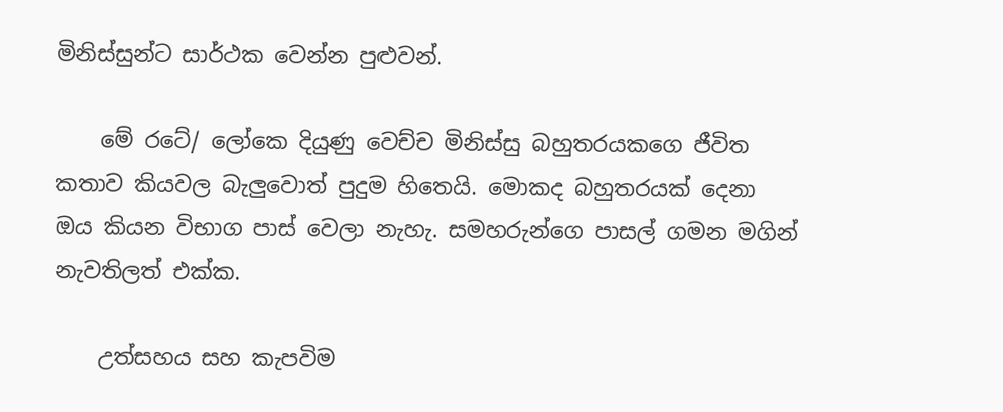මිනිස්සුන්ට සාර්ථක වෙන්න පුළුවන්.

    මේ රටේ/ ලෝකෙ දියුණු වෙච්ච මිනිස්සු බහුතරයකගෙ ජීවිත කතාව කියවල බැලුවොත් පුදුම හිතෙයි. මොකද බහුතරයක් දෙනා ඔය කියන විභාග පාස් වෙලා නැහැ. සමහරුන්ගෙ පාසල් ගමන මගින් නැවතිලත් එක්ක.

    උත්සහය සහ කැපවිම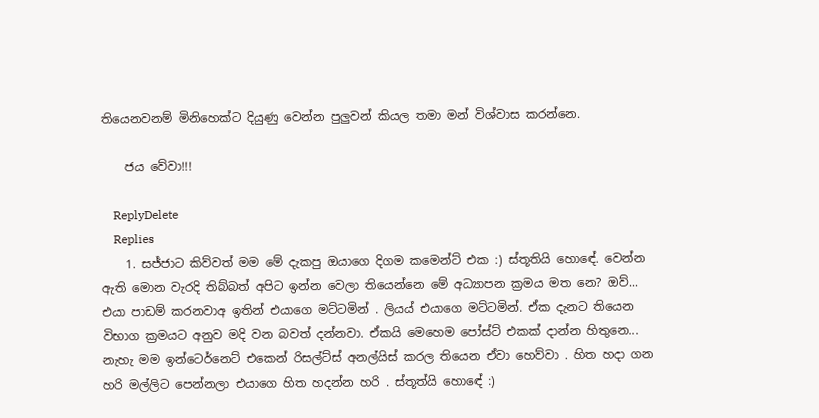තියෙනවනම් මිනිහෙක්ට දියුණු වෙන්න පුලුවන් කියල තමා මන් විශ්වාස කරන්නෙ.

    ජය වේවා!!!

    ReplyDelete
    Replies
    1. සජ්ජාට කිව්වත් මම මේ දැකපු ඔයාගෙ දිගම කමෙන්ට් එක :) ස්තූතියි හොඳේ. වෙන්න ඇති මොන වැරදි තිබ්බත් අපිට ඉන්න වෙලා තියෙන්නෙ මේ අධ්‍යාපන ක්‍රමය මත නෙ? ඔව්... එයා පාඩම් කරනවාඅ ඉතින් එයාගෙ මට්ටමින් . ලියය් එයාගෙ මට්ටමින්. ඒක දැනට තියෙන විභාග ක්‍රමයට අනුව මදි වන බවත් දන්නවා. ඒකයි මෙහෙම පෝස්ට් එකක් දාන්න හිතුනෙ... නැහැ මම ඉන්ටෙර්නෙට් එකෙන් රිසල්ට්ස් අනල්යිස් කරල තියෙන ඒවා හෙව්වා . හිත හදා ගන හරි මල්ලිට පෙන්නලා එයාගෙ හිත හදන්න හරි . ස්තූත්යි හොඳේ :)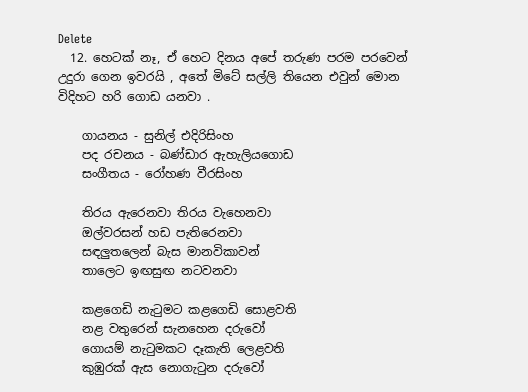Delete
  12. හෙටක් නෑ, ඒ හෙට දිනය අපේ තරුණ පරම පරවෙන් උදුරා ගෙන ඉවරයි , අතේ මිටේ සල්ලි තියෙන එවුන් මොන විදිහට හරි ගොඩ යනවා .

    ගායනය - සුනිල් එදිරිසිංහ
    පද රචනය - බණ්ඩාර ඇහැලියගොඩ
    සංගීතය - රෝහණ වීරසිංහ

    තිරය ඇරෙනවා තිරය වැහෙනවා
    ඔල්වරසන් හඩ පැතිරෙනවා
    සඳලුතලෙන් බැස මානවිකාවන්
    තාලෙට ඉඟසුඟ නටවනවා

    කළගෙඩි නැටුමට කළගෙඩි සොළවති
    නළ වතුරෙන් සැනහෙන දරුවෝ
    ගොයම් නැටුමකට දෑකැති ලෙළවති
    කුඹුරක් ඇස නොගැටුන දරුවෝ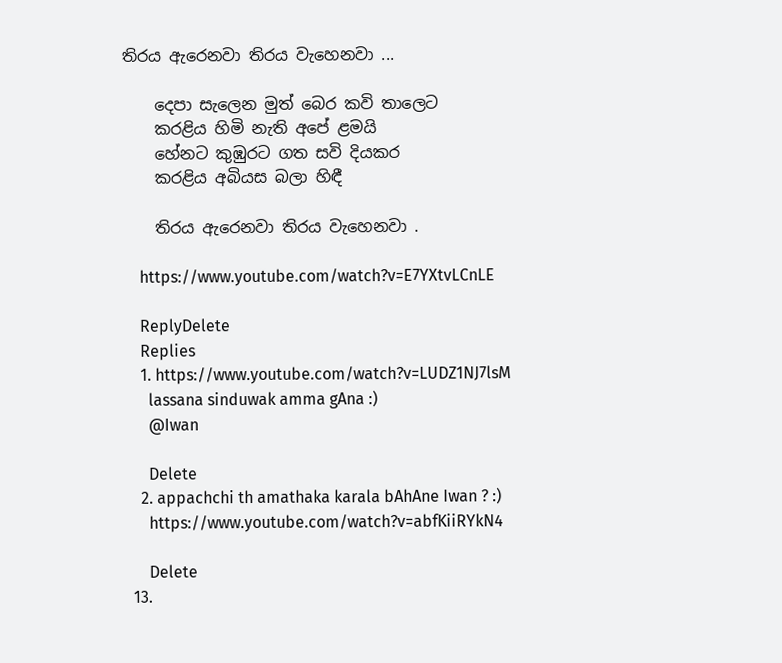තිරය ඇරෙනවා තිරය වැහෙනවා ...

    දෙපා සැලෙන මුත් බෙර කවි තාලෙට
    කරළිය හිමි නැති අපේ ළමයි
    හේනට කුඹුරට ගත සවි දියකර
    කරළිය අබියස බලා හිඳී

    තිරය ඇරෙනවා තිරය වැහෙනවා .

    https://www.youtube.com/watch?v=E7YXtvLCnLE

    ReplyDelete
    Replies
    1. https://www.youtube.com/watch?v=LUDZ1NJ7lsM
      lassana sinduwak amma gAna :)
      @Iwan

      Delete
    2. appachchi th amathaka karala bAhAne Iwan ? :)
      https://www.youtube.com/watch?v=abfKiiRYkN4

      Delete
  13.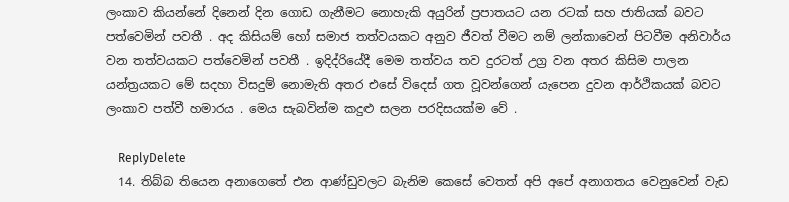ලංකාව කියන්නේ දිනෙන් දින ගොඩ ගැනීමට නොහැකි අයුරින් ප්‍රපාතයට යන රටක් සහ ජාතියක් බවට පත්වෙමින් පවතී . අද කිසියම් හෝ සමාජ තත්වයකට අනුව ජීවත් වීමට නම් ලන්කාවෙන් පිටවීම අනිවාර්ය වන තත්වයකට පත්වෙමින් පවතී . ඉදිද්රියේදී මෙම තත්වය තව දුරටත් උග්‍ර වන අතර කිසිම පාලන යන්ත්‍රයකට මේ සදහා විසදුම් නොමැති අතර එසේ විදෙස් ගත වූවන්ගෙන් යැපෙන දුවන ආර්ථිකයක් බවට ලංකාව පත්වී හමාරය . මෙය සැබවින්ම කදුළු සලන පරදිසයක්ම වේ .

    ReplyDelete
  14. තිබ්බ තියෙන අනාගෙතේ එන ආණ්ඩුවලට බැනිම කෙසේ වෙතත් අපි අපේ අනාගතය වෙනුවෙන් වැඩ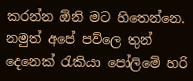කරන්න ඕනි මට හිතෙන්නෙ. නමුත් අපේ පව්ලෙ තුන් දෙනෙක් රැකියා පෝලිමේ හරි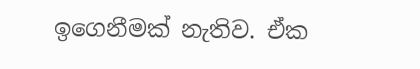ඉගෙනීමක් නැතිව. ඒක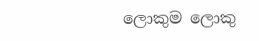ලොකුම ලොකු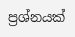ප්‍රශ්නයක්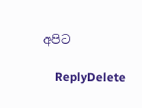අපිට

    ReplyDelete